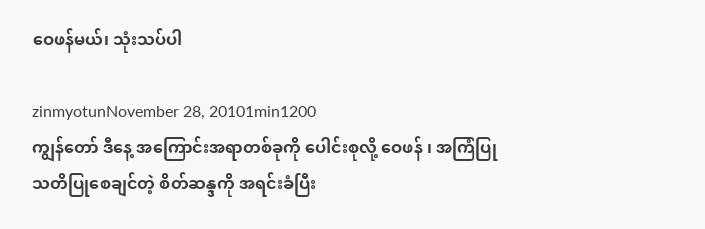ဝေဖန်မယ်၊ သုံးသပ်ပါ

zinmyotunNovember 28, 20101min1200
ကျွန်တော် ဒီနေ့ အကြောင်းအရာတစ်ခုကို ပေါင်းစုလို့ ဝေဖန် ၊ အကြံပြု သတိပြုစေချင်တဲ့ စိတ်ဆန္ဒကို အရင်းခံပြီး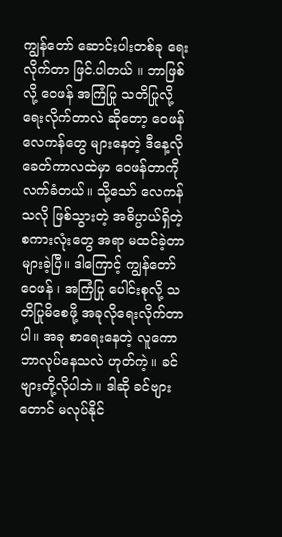ကျွန်တော် ဆောင်းပါးတစ်ခု ရေးလိုက်တာ ဖြင်.ပါတယ် ။ ဘာဖြစ်လို့ ဝေဖန် အကြံပြု သတိပြုလို့ ရေးလိုက်တာလဲ ဆိုတော့ ဝေဖန်လေကန်တွေ များနေတဲ့ ဒီနေ့လို ခေတ်ကာလထဲမှာ ဝေဖန်တာကို လက်ခံတယ်။ သို့သော် လေကန်သလို ဖြစ်သွားတဲ့ အဓိပ္ပာယ်ရှိတဲ့ စကားလုံးတွေ အရာ မထင်ခဲ့တာ များခဲ့ပြီ။ ဒါကြောင့် ကျွန်တော် ဝေဖန် ၊ အကြံပြု ပေါင်းစုလို့ သတိပြုမိစေဖို့ အခုလိုရေးလိုက်တာပါ။ အခု စာရေးနေတဲ့ လူကော ဘာလုပ်နေသလဲ ဟုတ်ကဲ့။ ခင်ဗျားတို့လိုပါဘဲ။ ဒါဆို ခင်ဗျားတောင် မလုပ်နိုင်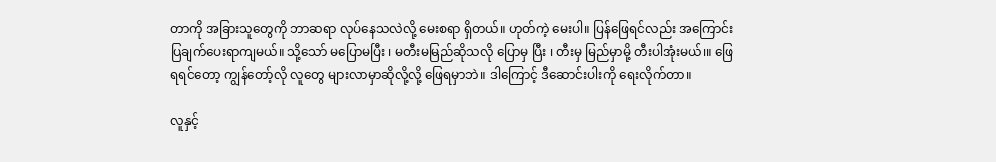တာကို အခြားသူတွေကို ဘာဆရာ လုပ်နေသလဲလို့ မေးစရာ ရှိတယ်။ ဟုတ်ကဲ့ မေးပါ။ ပြန်ဖြေရင်လည်း အကြောင်းပြချက်ပေးရာကျမယ်။ သို့သော် မပြောမပြီး ၊ မတီးမမြည်ဆိုသလို ပြောမှ ပြီး ၊ တီးမှ မြည်မှာမို့ တီးပါအုံးမယ်၊။ ဖြေရရင်တော့ ကျွန်တော့်လို လူတွေ များလာမှာဆိုလို့လို့ ဖြေရမှာဘဲ။ ဒါကြောင့် ဒီဆောင်းပါးကို ရေးလိုက်တာ။

လူနှင့်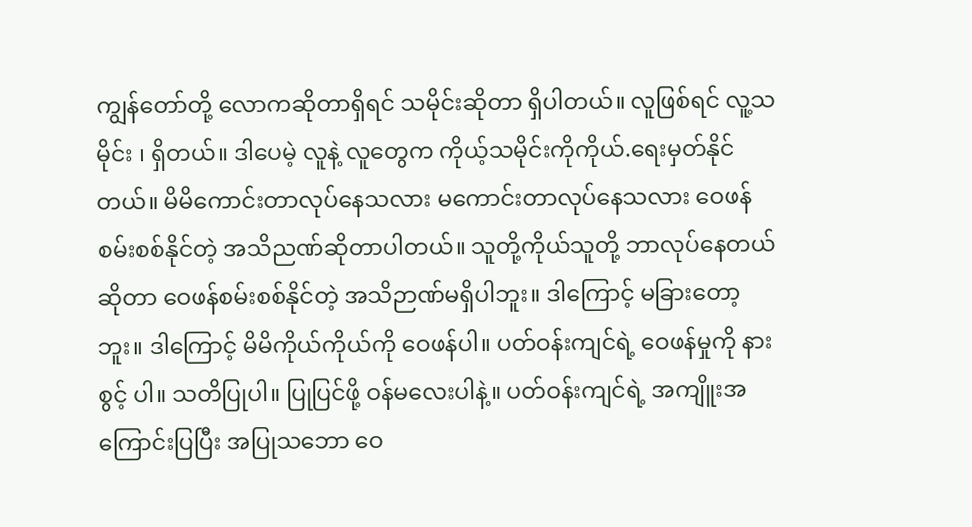ကျွန်တော်တို့ လောကဆိုတာရှိရင် သမိုင်းဆိုတာ ရှိပါတယ်။ လူဖြစ်ရင် လူ့သမိုင်း ၊ ရှိတယ်။ ဒါပေမဲ့ လူနဲ့ လူတွေက ကိုယ့်သမိုင်းကိုကိုယ်.ရေးမှတ်နိုင်တယ်။ မိမိကောင်းတာလုပ်နေသလား မကောင်းတာလုပ်နေသလား ဝေဖန်စမ်းစစ်နိုင်တဲ့ အသိညဏ်ဆိုတာပါတယ်။ သူတို့ကိုယ်သူတို့ ဘာလုပ်နေတယ်ဆိုတာ ဝေဖန်စမ်းစစ်နိုင်တဲ့ အသိဉာဏ်မရှိပါဘူး။ ဒါကြောင့် မခြားတော့ဘူး။ ဒါကြောင့် မိမိကိုယ်ကိုယ်ကို ဝေဖန်ပါ။ ပတ်ဝန်းကျင်ရဲ့ ဝေဖန်မှုကို နားစွင့် ပါ။ သတိပြုပါ။ ပြုပြင်ဖို့ ဝန်မလေးပါနဲ့။ ပတ်ဝန်းကျင်ရဲ့ အကျိူးအကြောင်းပြပြီး အပြုသဘော ဝေ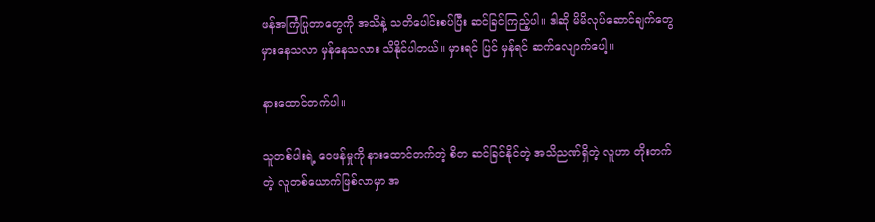ဖန်အကြံပြုတာတွေကို အသိနဲ့ သတိပေါင်းစပ်ပြီး ဆင်ခြင်ကြည့်ပါ။ ဒါဆို မိမိလုပ်ဆောင်ချက်တွေ မှားနေသလာ မှန်နေသလား သိနိုင်ပါတယ်။ မှားရင် ပြင် မှန်ရင် ဆက်လျောက်ပေါ့။

နားထောင်တက်ပါ။

သူတစ်ပါးရဲ့ ဝေဖန်မှုကို နားထောင်တက်တဲ့ စိတ ဆင်ခြင်နိုင်တဲ့ အသိညဏ်ရှိတဲ့ လူဟာ တိုးတက်တဲ့ လူတစ်ယောက်ဖြစ်လာမှာ အ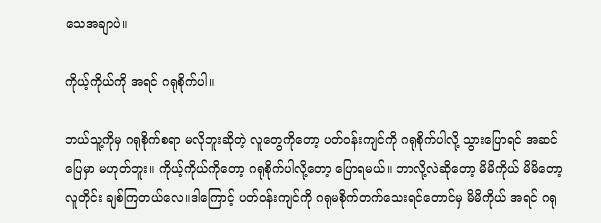သေအချာပဲ။

ကိုယ့်ကိုယ်ကို အရင် ဂရုစိုက်ပါ။

ဘယ်သူ့ကိုမှ ဂရုစိုက်စရာ မလိုဘူးဆိုတဲ့ လူတွေကိုတော့ ပတ်ဝန်းကျင်ကို ဂရုစိုက်ပါလို့ သွားပြောရင် အဆင်ပြေမှာ မဟုတ်ဘူး။ ကိုယ့်ကိုယ်ကိုတော့ ဂရုစိုက်ပါလို့တော့ ပြောရမယ်။ ဘာလို့လဲဆိုတော့ မိမိကိုယ် မိမိတော့ လူတိုင်း ချစ်ကြတယ်လေ။ဒါကြောင့် ပတ်ဝန်းကျင်ကို ဂရုမစိုက်တက်သေးရင်တောင်မှ မိမိကိုယ် အရင် ဂရု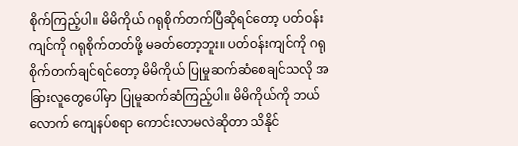စိုက်ကြည့်ပါ။ မိမိကိုယ် ဂရုစိုက်တက်ပြီဆိုရင်တော့ ပတ်ဝန်းကျင်ကို ဂရုစိုက်တတ်ဖို့ မခတ်တော့ဘူး။ ပတ်ဝန်းကျင်ကို ဂရုစိုက်တက်ချင်ရင်တော့ မိမိကိုယ် ပြုမှုဆက်ဆံစေချင်သလို အခြားလူတွေပေါ်မှာ ပြုမူဆက်ဆံကြည့်ပါ။ မိမိကိုယ်ကို ဘယ်လောက် ကျေနပ်စရာ ကောင်းလာမလဲဆိုတာ သိနိုင်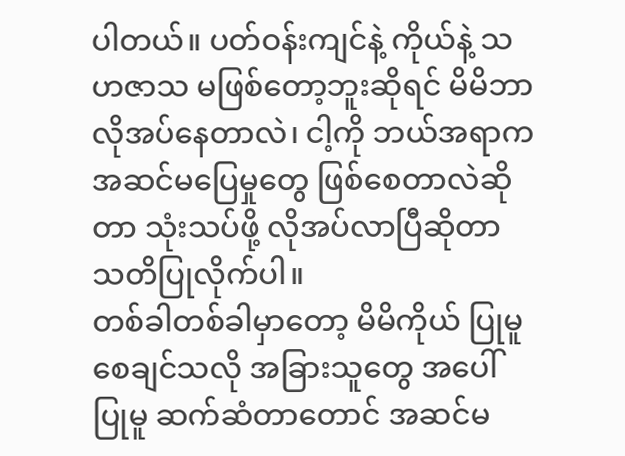ပါတယ်။ ပတ်ဝန်းကျင်နဲ့ ကိုယ်နဲ့ သဟဇာသ မဖြစ်တော့ဘူးဆိုရင် မိမိဘာလိုအပ်နေတာလဲ၊ ငါ့ကို ဘယ်အရာက အဆင်မပြေမှုတွေ ဖြစ်စေတာလဲဆိုတာ သုံးသပ်ဖို့ လိုအပ်လာပြီဆိုတာ သတိပြုလိုက်ပါ။
တစ်ခါတစ်ခါမှာတော့ မိမိကိုယ် ပြုမူစေချင်သလို အခြားသူတွေ အပေါ် ပြုမူ ဆက်ဆံတာတောင် အဆင်မ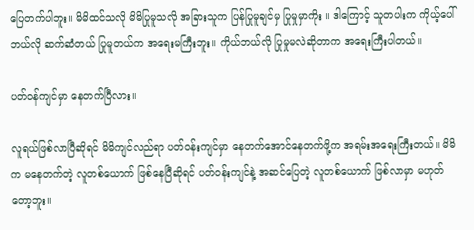ပြေတက်ပါဘူး။ မိမိထင်သလို မိမိပြုမူသလို အခြားသူက ပြန်ပြုမူချင်မှ ပြုမှုမှာကိုး ။ ဒါကြောင့် သူတပါးက ကိုယ့်ပေါ် ဘယ်လို ဆက်ဆံတယ် ပြုမူတယ်က အရေးမကြီးဘူး။ ကိုယ်ဘယ်လို ပြုမှုမလဲဆိုတာက အရေးကြီးပါတယ်။

ပတ်ဝန်ကျင်မှာ နေတက်ပြီလား။

လူရယ်ဖြစ်လာပြီဆိုရင် မိမိကျင်လည်ရာ ပတ်ဝန်းကျင်မှာ နေတက်အောင်နေတက်ဖို့က အရမ်းအရေးကြီးတယ်။ မိမိက မနေတက်တဲ့ လူတစ်ယောက် ဖြစ်နေပြီဆိုရင် ပတ်ဝန်းကျင်နဲ့ အဆင်ပြေတဲ့ လူတစ်ယောက် ဖြစ်လာမှာ မဟုတ်တော့ဘူး။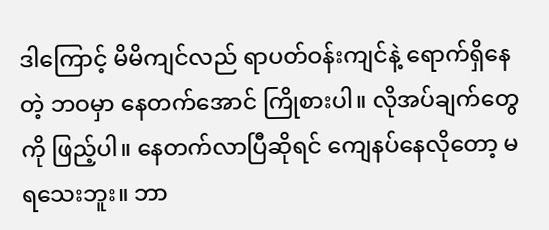ဒါကြောင့် မိမိကျင်လည် ရာပတ်ဝန်းကျင်နဲ့ ရောက်ရှိနေတဲ့ ဘဝမှာ နေတက်အောင် ကြိုစားပါ။ လိုအပ်ချက်တွေကို ဖြည့်ပါ။ နေတက်လာပြီဆိုရင် ကျေနပ်နေလိုတော့ မရသေးဘူး။ ဘာ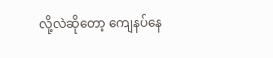လို့လဲဆိုတော့ ကျေနပ်နေ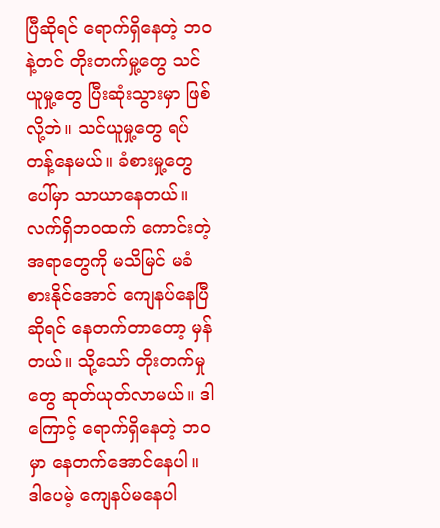ပြီဆိုရင် ရောက်ရှိနေတဲ့ ဘဝနဲ့တင် တိုးတက်မှု့တွေ သင်ယူမှု့တွေ ပြီးဆုံးသွားမှာ ဖြစ်လို့ဘဲ။ သင်ယူမှု့တွေ ရပ်တန့်နေမယ်။ ခံစားမှု့တွေပေါ်မှာ သာယာနေတယ်။ လက်ရှိဘဝထက် ကောင်းတဲ့ အရာတွေကို မသိမြင် မခံစားနိုင်အောင် ကျေနပ်နေပြီဆိုရင် နေတက်တာတော့ မှန်တယ်။ သို့သော် တိုးတက်မှုတွေ ဆုတ်ယုတ်လာမယ်။ ဒါကြောင့် ရောက်ရှိနေတဲ့ ဘဝမှာ နေတက်အောင်နေပါ။ ဒါပေမဲ့ ကျေနပ်မနေပါ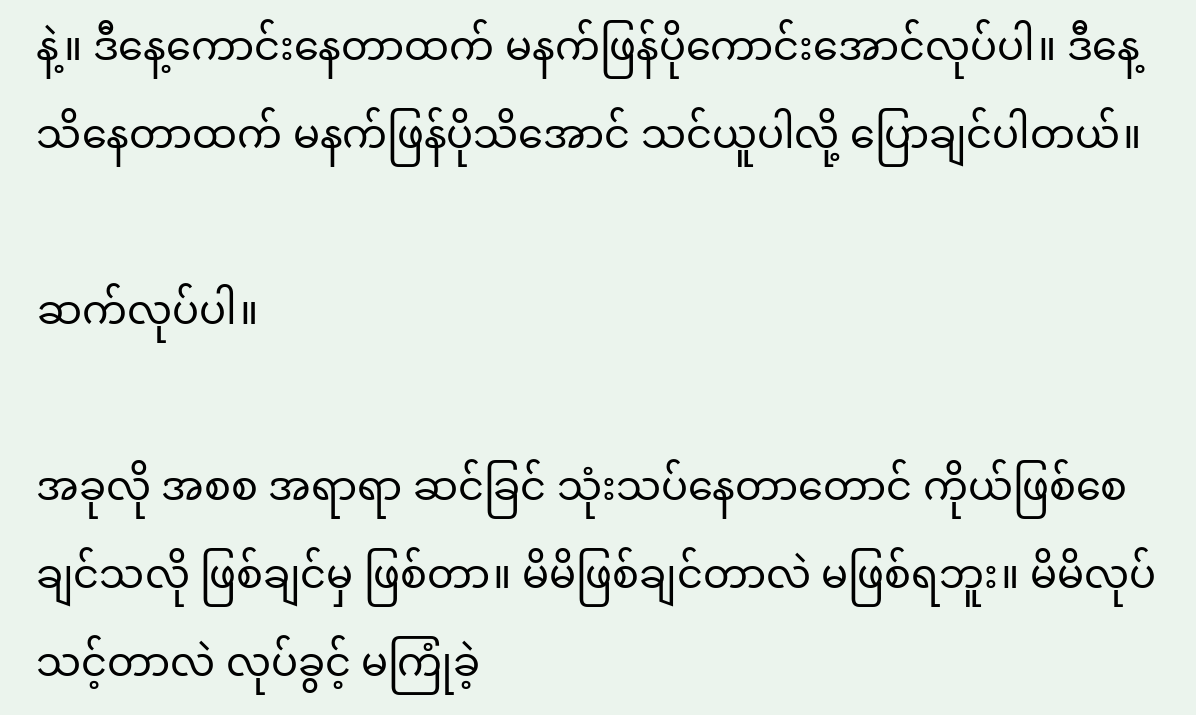နဲ့။ ဒီနေ့ကောင်းနေတာထက် မနက်ဖြန်ပိုကောင်းအောင်လုပ်ပါ။ ဒီနေ့ သိနေတာထက် မနက်ဖြန်ပိုသိအောင် သင်ယူပါလို့ ပြောချင်ပါတယ်။

ဆက်လုပ်ပါ။

အခုလို အစစ အရာရာ ဆင်ခြင် သုံးသပ်နေတာတောင် ကိုယ်ဖြစ်စေချင်သလို ဖြစ်ချင်မှ ဖြစ်တာ။ မိမိဖြစ်ချင်တာလဲ မဖြစ်ရဘူး။ မိမိလုပ်သင့်တာလဲ လုပ်ခွင့် မကြုံခဲ့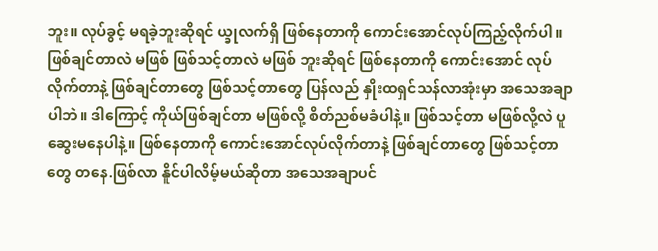ဘူး။ လုပ်ခွင့် မရခဲ့ဘူးဆိုရင် ယ္ခုလက်ရှိ ဖြစ်နေတာကို ကောင်းအောင်လုပ်ကြည့်လိုက်ပါ။ ဖြစ်ချင်တာလဲ မဖြစ် ဖြစ်သင့်တာလဲ မဖြစ် ဘူးဆိုရင် ဖြစ်နေတာကို ကောင်းအောင် လုပ်လိုက်တာနဲ့ ဖြစ်ချင်တာတွေ ဖြစ်သင့်တာတွေ ပြန်လည် နှိုးထရှင်သန်လာအုံးမှာ အသေအချာပါဘဲ။ ဒါကြောင့် ကိုယ်ဖြစ်ချင်တာ မဖြစ်လို့ စိတ်ညစ်မခံပါနဲ့။ ဖြစ်သင့်တာ မဖြစ်လို့လဲ ပူဆွေးမနေပါနဲ့။ ဖြစ်နေတာကို ကောင်းအောင်လုပ်လိုက်တာနဲ့ ဖြစ်ချင်တာတွေ ဖြစ်သင့်တာတွေ တနေ.ဖြစ်လာ နိူင်ပါလိမ့်မယ်ဆိုတာ အသေအချာပင်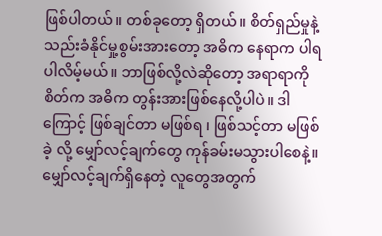ဖြစ်ပါတယ်။ တစ်ခုတော့ ရှိတယ်။ စိတ်ရှည်မှုနဲ့ သည်းခံနိုင်မှု့စွမ်းအားတော့ အဓိက နေရာက ပါရပါလိမ့်မယ်။ ဘာဖြစ်လို့လဲဆိုတော့ အရာရာကို စိတ်က အဓိက တွန်းအားဖြစ်နေလို့ပါပဲ။ ဒါကြောင့် ဖြစ်ချင်တာ မဖြစ်ရ ၊ ဖြစ်သင့်တာ မဖြစ်ခဲ့ လို့ မျှော်လင့်ချက်တွေ ကုန်ခမ်းမသွားပါစေနဲ့။ မျှော်လင့်ချက်ရှိနေတဲ့ လူတွေအတွက်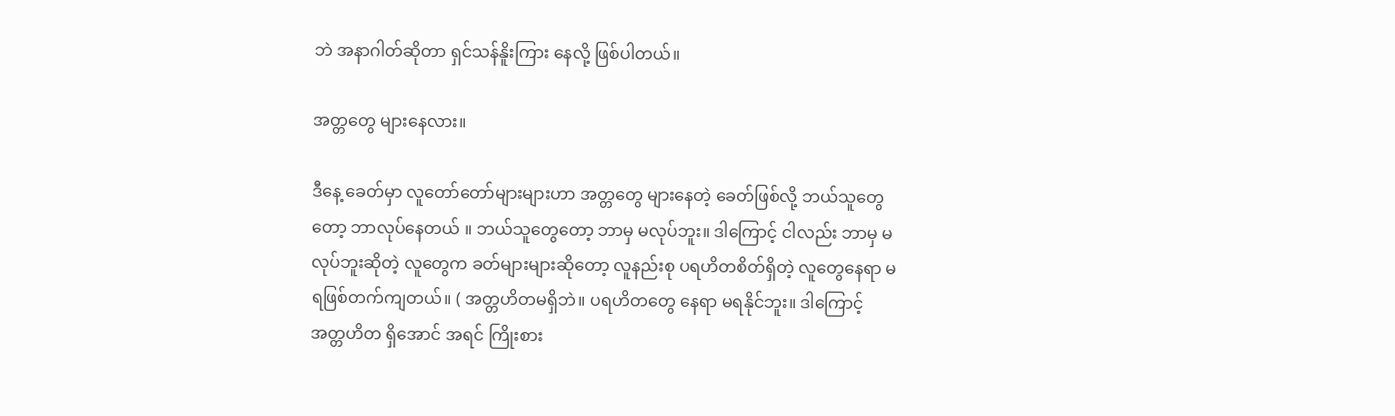ဘဲ အနာဂါတ်ဆိုတာ ရှင်သန်နိူးကြား နေလို့ ဖြစ်ပါတယ်။

အတ္တတွေ များနေလား။

ဒီနေ့ ခေတ်မှာ လူတော်တော်များများဟာ အတ္တတွေ များနေတဲ့ ခေတ်ဖြစ်လို့ ဘယ်သူတွေတော့ ဘာလုပ်နေတယ် ။ ဘယ်သူတွေတော့ ဘာမှ မလုပ်ဘူး။ ဒါကြောင့် ငါလည်း ဘာမှ မလုပ်ဘူးဆိုတဲ့ လူတွေက ခတ်များများဆိုတော့ လူနည်းစု ပရဟိတစိတ်ရှိတဲ့ လူတွေနေရာ မရဖြစ်တက်ကျတယ်။ ( အတ္တဟိတမရှိဘဲ။ ပရဟိတတွေ နေရာ မရနိုင်ဘူး။ ဒါကြောင့် အတ္တဟိတ ရှိအောင် အရင် ကြိုးစား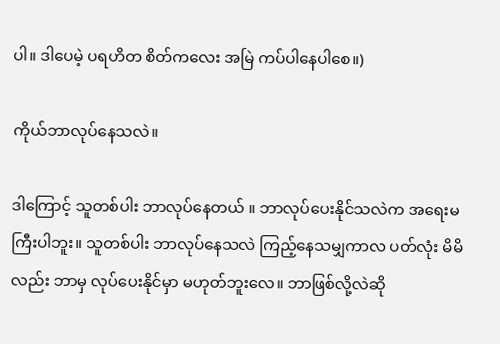ပါ။ ဒါပေမဲ့ ပရဟိတ စိတ်ကလေး အမြဲ ကပ်ပါနေပါစေ။)

ကိုယ်ဘာလုပ်နေသလဲ။

ဒါကြောင့် သူတစ်ပါး ဘာလုပ်နေတယ် ။ ဘာလုပ်ပေးနိုင်သလဲက အရေးမကြီးပါဘူး။ သူတစ်ပါး ဘာလုပ်နေသလဲ ကြည့်နေသမျှကာလ ပတ်လုံး မိမိလည်း ဘာမှ လုပ်ပေးနိုင်မှာ မဟုတ်ဘူးလေ။ ဘာဖြစ်လို့လဲဆို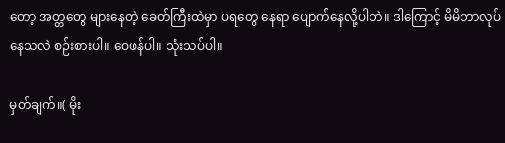တော့ အတ္တတွေ များနေတဲ့ ခေတ်ကြီးထဲမှာ ပရတွေ နေရာ ပျောက်နေလို့ပါဘဲ။ ဒါကြောင့် မိမိဘာလုပ်နေသလဲ စဉ်းစားပါ။ ဝေဖန်ပါ။ သုံးသပ်ပါ။

မှတ်ချက်။( မိုး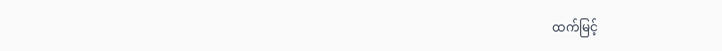ထက်မြင့်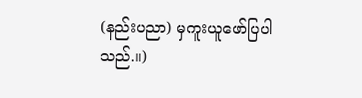(နည်းပညာ) မှကူးယူဖော်ပြပါသည်.။)